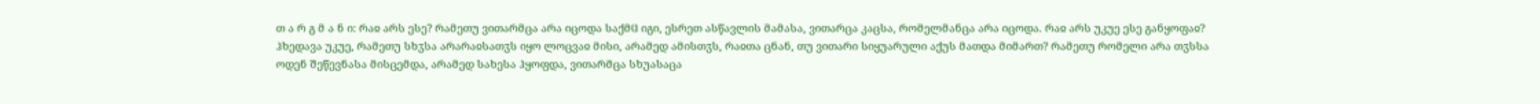თ ა რ გ მ ა ნ ი: რაჲ არს ესე? რამეთუ ვითარმცა არა იცოდა საქმჱ იგი, ესრეთ ასწავლის მამასა, ვითარცა კაცსა, რომელმანცა არა იცოდა. რაჲ არს უკუე ესე განყოფაჲ? ჰხედავა უკუე, რამეთუ სხჳსა არარაჲსათჳს იყო ლოცვაჲ მისი, არამედ ამისთჳს, რაჲთა ცნან, თუ ვითარი სიყუარული აქუს მათდა მიმართ? რამეთუ რომელი არა თჳსსა ოდენ შეწევნასა მისცემდა, არამედ სახესა ჰყოფდა, ვითარმცა სხუასაცა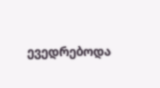ევედრებოდა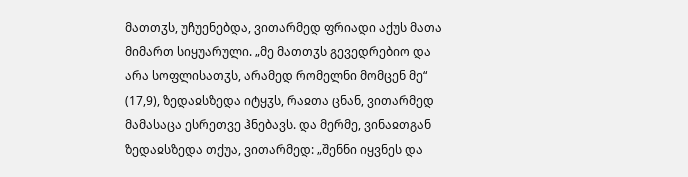მათთჳს, უჩუენებდა, ვითარმედ ფრიადი აქუს მათა მიმართ სიყუარული. „მე მათთჳს გევედრებიო და არა სოფლისათჳს, არამედ რომელნი მომცენ მე“ (17,9), ზედაჲსზედა იტყჳს, რაჲთა ცნან, ვითარმედ მამასაცა ესრეთვე ჰნებავს. და მერმე, ვინაჲთგან ზედაჲსზედა თქუა, ვითარმედ: „შენნი იყვნეს და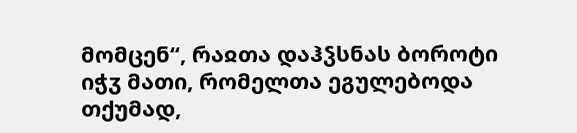მომცენ“, რაჲთა დაჰჴსნას ბოროტი იჭჳ მათი, რომელთა ეგულებოდა თქუმად,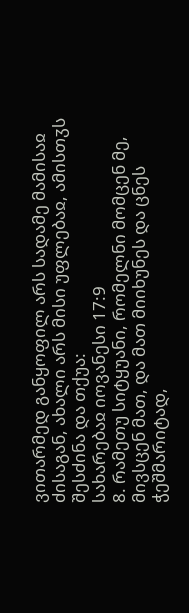ვითარმედ განყოფილ არს სადამე მამისაჲ ძისაგან, ახალი არს მისი უფლებაჲ, ამისთჳს შესძინა და თქუა:
სახარებაჲ იოვანესი 17:9
8. რამეთუ სიტყუანი, რომელნი მომცენ მე, მივსცენ მათ, და მათ მიიხუნეს და ცნეს ჭეშმარიტად,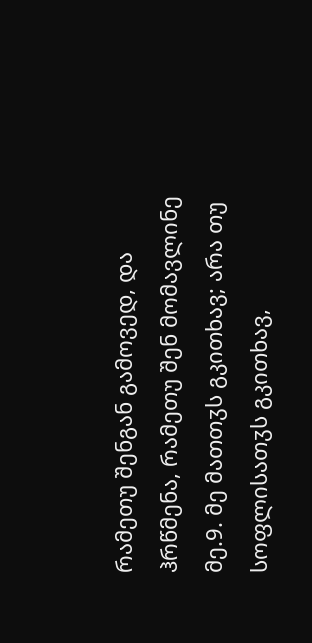რამეთუ შენგან გამოვედ, და ჰრწმენა, რამეთუ შენ მომავლინე მე.9. მე მათთჳს გკითხავ; არა თუ სოფლისათჳს გკითხავ,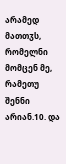არამედ მათთჳს, რომელნი მომცენ მე, რამეთუ შენნი არიან.10. და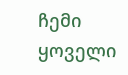ჩემი ყოველი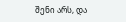შენი არს, და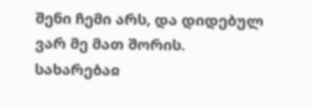შენი ჩემი არს, და დიდებულ ვარ მე მათ შორის.
სახარებაჲ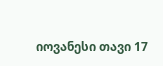იოვანესი თავი 17